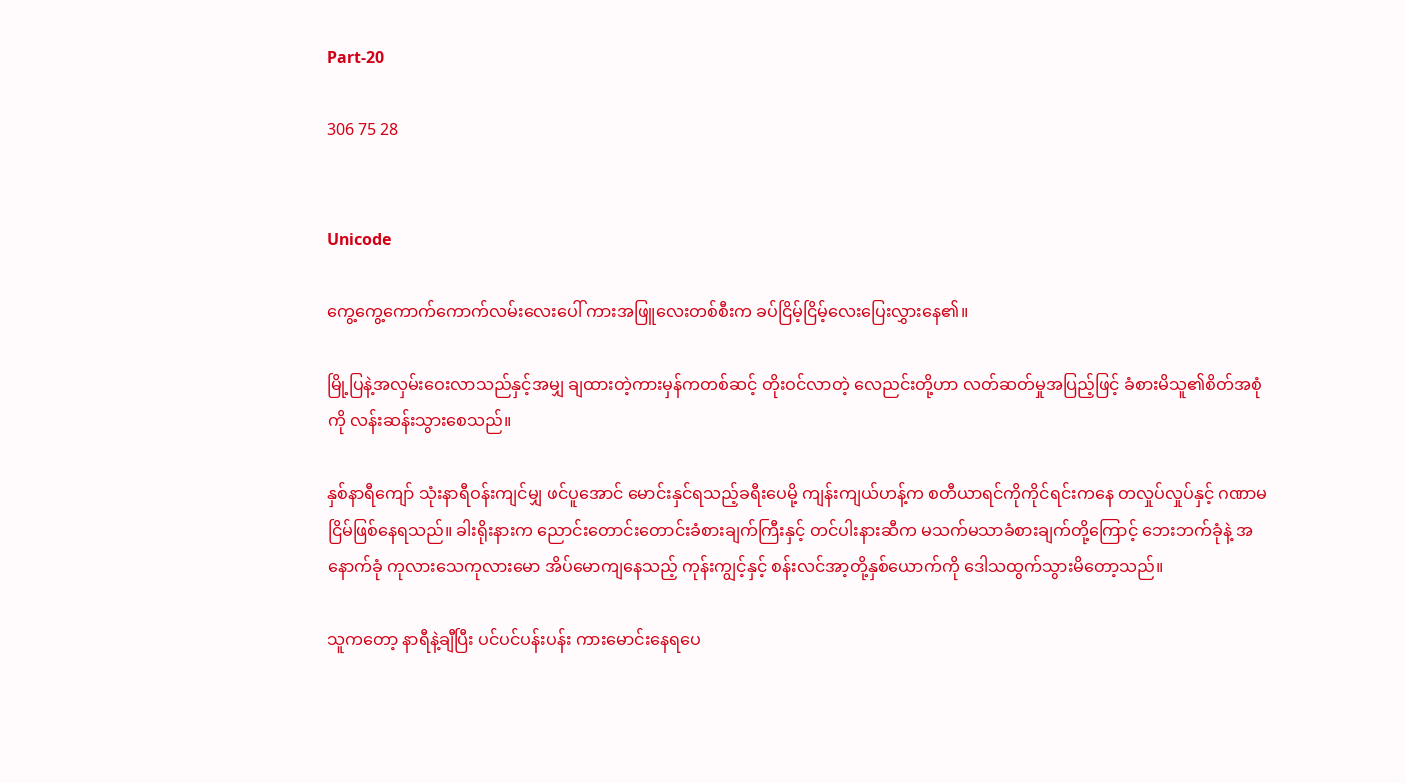Part-20

306 75 28


Unicode

ကွေ့ကွေ့ကောက်ကောက်လမ်းလေးပေါ် ကားအဖြူလေးတစ်စီးက ခပ်ငြိမ့်ငြိမ့်လေးပြေးလွှားနေ၏။

မြို့ပြနဲ့အလှမ်းဝေးလာသည်နှင့်အမျှ ချထားတဲ့ကားမှန်ကတစ်ဆင့် တိုးဝင်လာတဲ့ လေညင်းတို့ဟာ လတ်ဆတ်မှုအပြည့်ဖြင့် ခံစားမိသူ၏စိတ်အစုံကို လန်းဆန်းသွားစေသည်။

နှစ်နာရီကျော် သုံးနာရီဝန်းကျင်မျှ ဖင်ပူအောင် မောင်းနှင်ရသည့်ခရီးပေမို့ ကျန်းကျယ်ဟန့်က စတီယာရင်ကိုကိုင်ရင်းကနေ တလှုပ်လှုပ်နှင့် ဂဏာမငြိမ်ဖြစ်နေရသည်။ ခါးရိုးနားက ညောင်းတောင်းတောင်းခံစားချက်ကြီးနှင့် တင်ပါးနားဆီက မသက်မသာခံစားချက်တို့ကြောင့် ဘေးဘက်ခုံနဲ့ အနောက်ခုံ ကုလားသေကုလားမော အိပ်မောကျနေသည့် ကုန်းကျွင့်နှင့် စန်းလင်အာ့တို့နှစ်ယောက်ကို ဒေါသထွက်သွားမိတော့သည်။

သူကတော့ နာရီနဲ့ချီပြီး ပင်ပင်ပန်းပန်း ကားမောင်းနေရပေ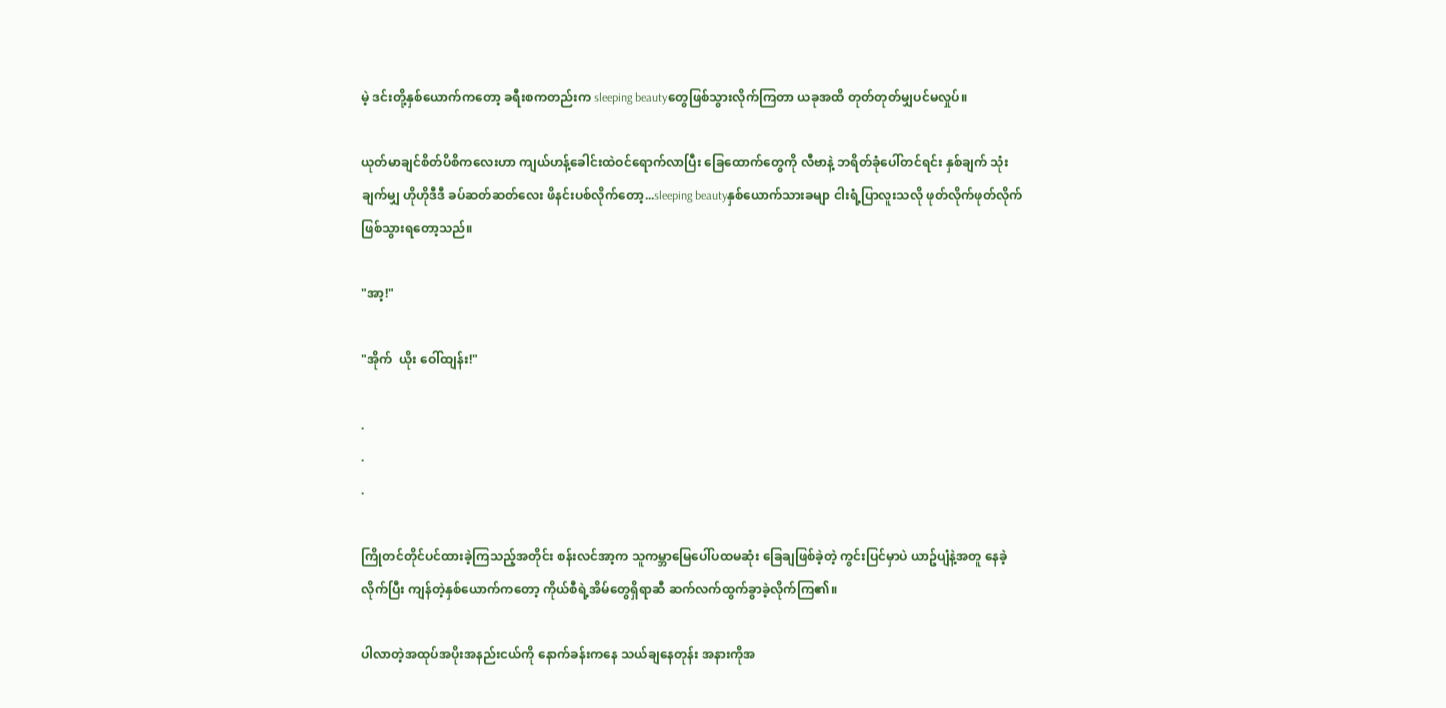မဲ့ ဒင်းတို့နှစ်ယောက်ကတော့ ခရီးစကတည်းက sleeping beautyတွေဖြစ်သွားလိုက်ကြတာ ယခုအထိ တုတ်တုတ်မျှပင်မလှုပ်။

ယုတ်မာချင်စိတ်ပိစိကလေးဟာ ကျယ်ဟန့်ခေါင်းထဲဝင်ရောက်လာပြီး ခြေထောက်တွေကို လီဗာနဲ့ ဘရိတ်ခုံပေါ်တင်ရင်း နှစ်ချက် သုံးချက်မျှ ဟိုဟိုဒီဒီ ခပ်ဆတ်ဆတ်လေး ဖိနင်းပစ်လိုက်တော့...sleeping beautyနှစ်ယောက်သားခမျာ ငါးရံ့ပြာလူးသလို ဖုတ်လိုက်ဖုတ်လိုက်ဖြစ်သွားရတော့သည်။

"အာ့!"

"အိုက်  ယိုး ဝေါ်ထျန်း!"

.
.
.

ကြိုတင်တိုင်ပင်ထားခဲ့ကြသည့်အတိုင်း စန်းလင်အာ့က သူကမ္ဘာမြေပေါ်ပထမဆုံး ခြေချဖြစ်ခဲ့တဲ့ ကွင်းပြင်မှာပဲ ယာဥ်ပျံနဲ့အတူ နေခဲ့လိုက်ပြီး ကျန်တဲ့နှစ်ယောက်ကတော့ ကိုယ်စီရဲ့အိမ်တွေရှိရာဆီ ဆက်လက်ထွက်ခွာခဲ့လိုက်ကြ၏။

ပါလာတဲ့အထုပ်အပိုးအနည်းငယ်ကို နောက်ခန်းကနေ သယ်ချနေတုန်း အနားကိုအ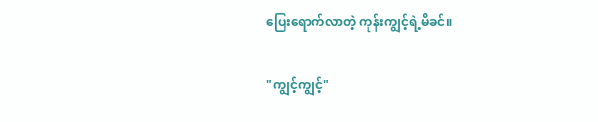ပြေးရောက်လာတဲ့ ကုန်းကျွင့်ရဲ့မိခင်။

"ကျွင့်ကျွင့်"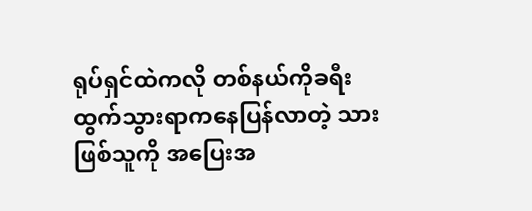ရုပ်ရှင်ထဲကလို တစ်နယ်ကိုခရီးထွက်သွားရာကနေပြန်လာတဲ့ သားဖြစ်သူကို အပြေးအ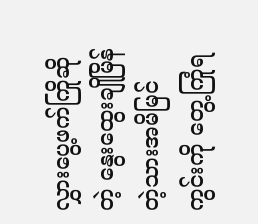လွှားပွေ့ဖက်ကြိုဆိုတဲ့ နွေးထွေးချိုမြိန်တဲ့သားအမိမြင်ကွင်းကို တွေ့ကြုံရ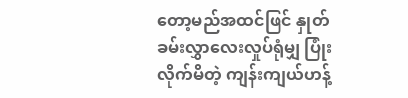တော့မည်အထင်ဖြင် နှုတ်ခမ်းလွှာလေးလှုပ်ရုံမျှ ပြုံးလိုက်မိတဲ့ ကျန်းကျယ်ဟန့်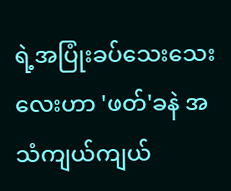ရဲ့အပြုံးခပ်သေးသေးလေးဟာ 'ဖတ်'ခနဲ အသံကျယ်ကျယ်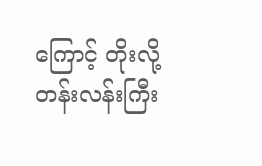ကြောင့် တိုးလို့တန်းလန်းကြီး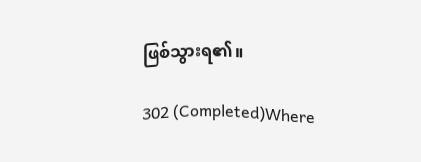ဖြစ်သွားရ၏။

302 (Completed)Where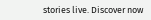stories live. Discover now